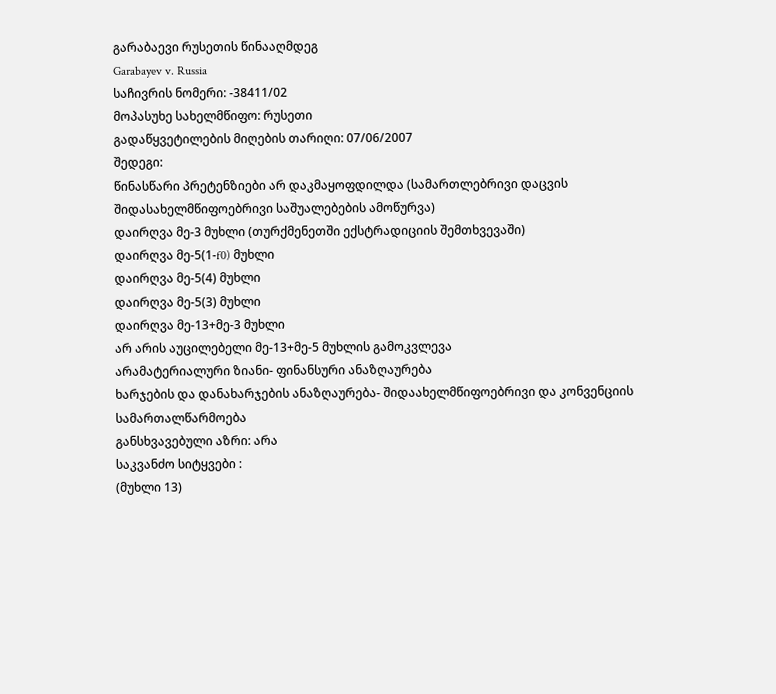გარაბაევი რუსეთის წინააღმდეგ
Garabayev v. Russia
საჩივრის ნომერი: -38411/02
მოპასუხე სახელმწიფო: რუსეთი
გადაწყვეტილების მიღების თარიღი: 07/06/2007
შედეგი:
წინასწარი პრეტენზიები არ დაკმაყოფდილდა (სამართლებრივი დაცვის შიდასახელმწიფოებრივი საშუალებების ამოწურვა)
დაირღვა მე-3 მუხლი (თურქმენეთში ექსტრადიციის შემთხვევაში)
დაირღვა მე-5(1-f0) მუხლი
დაირღვა მე-5(4) მუხლი
დაირღვა მე-5(3) მუხლი
დაირღვა მე-13+მე-3 მუხლი
არ არის აუცილებელი მე-13+მე-5 მუხლის გამოკვლევა
არამატერიალური ზიანი- ფინანსური ანაზღაურება
ხარჯების და დანახარჯების ანაზღაურება- შიდაახელმწიფოებრივი და კონვენციის სამართალწარმოება
განსხვავებული აზრი: არა
საკვანძო სიტყვები :
(მუხლი 13)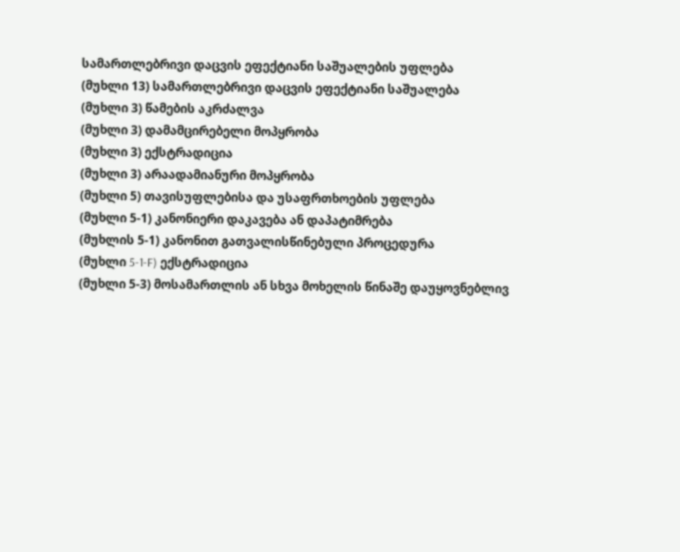სამართლებრივი დაცვის ეფექტიანი საშუალების უფლება
(მუხლი 13) სამართლებრივი დაცვის ეფექტიანი საშუალება
(მუხლი 3) წამების აკრძალვა
(მუხლი 3) დამამცირებელი მოპყრობა
(მუხლი 3) ექსტრადიცია
(მუხლი 3) არაადამიანური მოპყრობა
(მუხლი 5) თავისუფლებისა და უსაფრთხოების უფლება
(მუხლი 5-1) კანონიერი დაკავება ან დაპატიმრება
(მუხლის 5-1) კანონით გათვალისწინებული პროცედურა
(მუხლი 5-1-F) ექსტრადიცია
(მუხლი 5-3) მოსამართლის ან სხვა მოხელის წინაშე დაუყოვნებლივ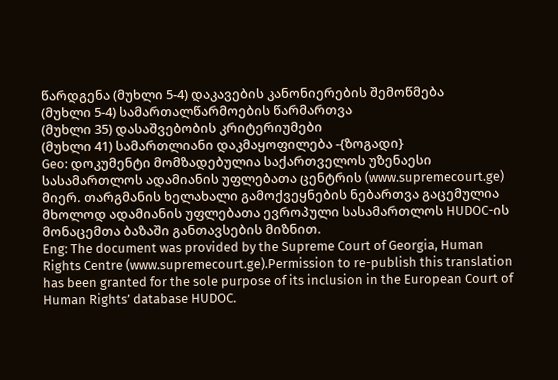წარდგენა (მუხლი 5-4) დაკავების კანონიერების შემოწმება
(მუხლი 5-4) სამართალწარმოების წარმართვა
(მუხლი 35) დასაშვებობის კრიტერიუმები
(მუხლი 41) სამართლიანი დაკმაყოფილება -{ზოგადი}
Geo: დოკუმენტი მომზადებულია საქართველოს უზენაესი სასამართლოს ადამიანის უფლებათა ცენტრის (www.supremecourt.ge) მიერ. თარგმანის ხელახალი გამოქვეყნების ნებართვა გაცემულია მხოლოდ ადამიანის უფლებათა ევროპული სასამართლოს HUDOC-ის მონაცემთა ბაზაში განთავსების მიზნით.
Eng: The document was provided by the Supreme Court of Georgia, Human Rights Centre (www.supremecourt.ge).Permission to re-publish this translation has been granted for the sole purpose of its inclusion in the European Court of Human Rights’ database HUDOC.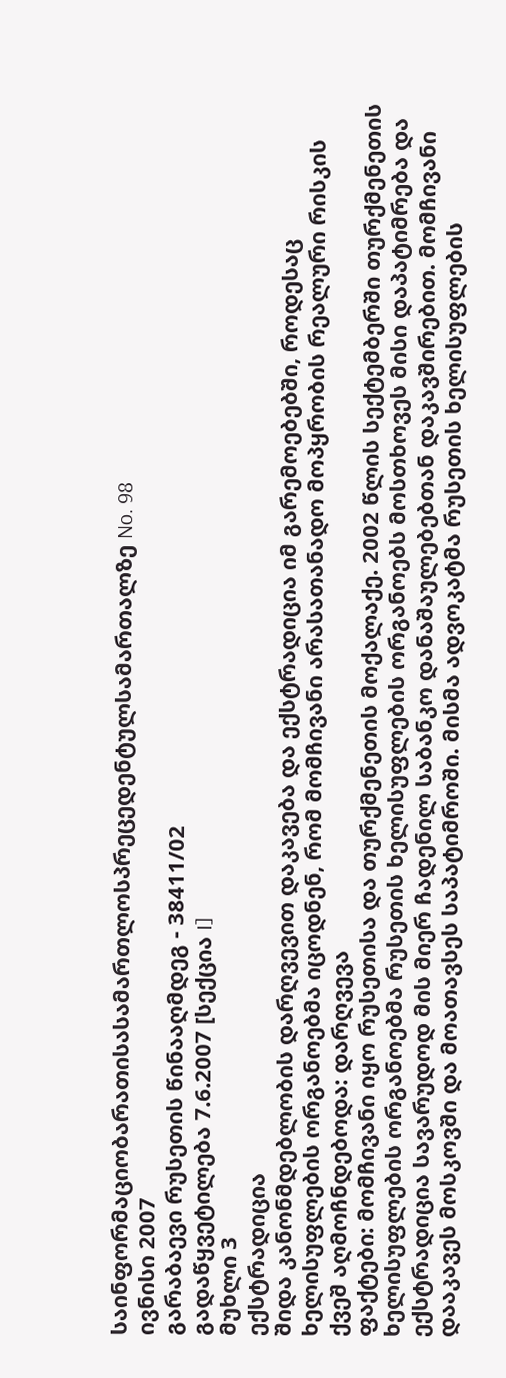საინფორმაციობარათისასამართლოსპრეცედენტულსამართალზე No. 98
ივნისი 2007
გარაბაევი რუსეთის წინააღმდეგ - 38411/02
გადაწყვეტილება 7.6.2007 [სექცია I]
მუხლი 3
ექსტრადიცია
შიდა კანონმდებლობის დარღვევით დაკავება და ექსტრადიცია იმ გარემოებებში, როდესაც ხელისუფლების ორგანოებმა იცოდნენ, რომ მომჩივანი არასათანადო მოპყრობის რეალური რისკის ქვეშ აღმოჩნდებოდა: დარღვევა
ფაქტები: მომჩივანი იყო რუსეთისა და თურქმენეთის მოქალაქე. 2002 წლის სექტემბერში თურქმენეთის ხელისუფლების ორგანოებმა რუსეთის ხელისუფლების ორგანოებს მოსთხოვეს მისი დაპატიმრება და ექსტრადიცია სავარუდოდ მის მიერ ჩადენილ საბანკო დანაშაულებებთან დაკავშირებით. მომჩივანი დააკავეს მოსკოვში და მოათავსეს საპატიმროში. მისმა ადვოკატმა რუსეთის ხელისუფლების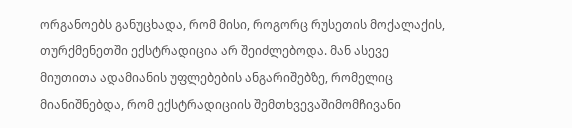ორგანოებს განუცხადა, რომ მისი, როგორც რუსეთის მოქალაქის, თურქმენეთში ექსტრადიცია არ შეიძლებოდა. მან ასევე მიუთითა ადამიანის უფლებების ანგარიშებზე, რომელიც მიანიშნებდა, რომ ექსტრადიციის შემთხვევაშიმომჩივანი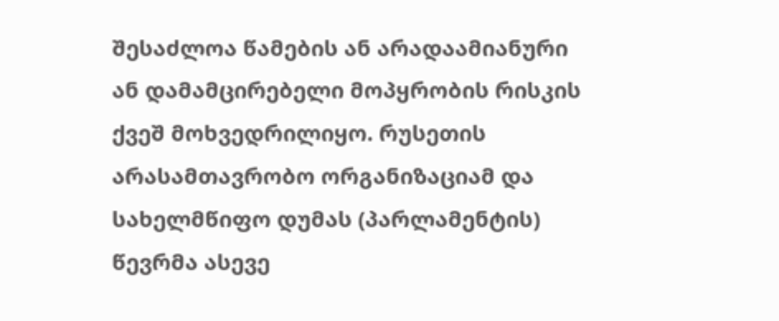შესაძლოა წამების ან არადაამიანური ან დამამცირებელი მოპყრობის რისკის ქვეშ მოხვედრილიყო. რუსეთის არასამთავრობო ორგანიზაციამ და სახელმწიფო დუმას (პარლამენტის) წევრმა ასევე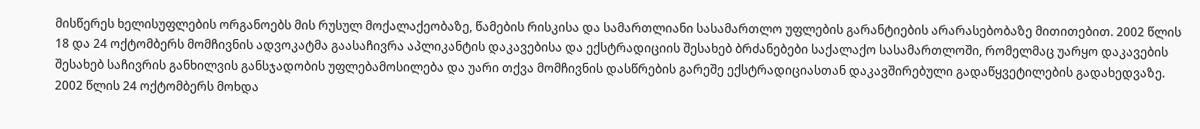მისწერეს ხელისუფლების ორგანოებს მის რუსულ მოქალაქეობაზე, წამების რისკისა და სამართლიანი სასამართლო უფლების გარანტიების არარასებობაზე მითითებით. 2002 წლის 18 და 24 ოქტომბერს მომჩივნის ადვოკატმა გაასაჩივრა აპლიკანტის დაკავებისა და ექსტრადიციის შესახებ ბრძანებები საქალაქო სასამართლოში, რომელმაც უარყო დაკავების შესახებ საჩივრის განხილვის განსჯადობის უფლებამოსილება და უარი თქვა მომჩივნის დასწრების გარეშე ექსტრადიციასთან დაკავშირებული გადაწყვეტილების გადახედვაზე. 2002 წლის 24 ოქტომბერს მოხდა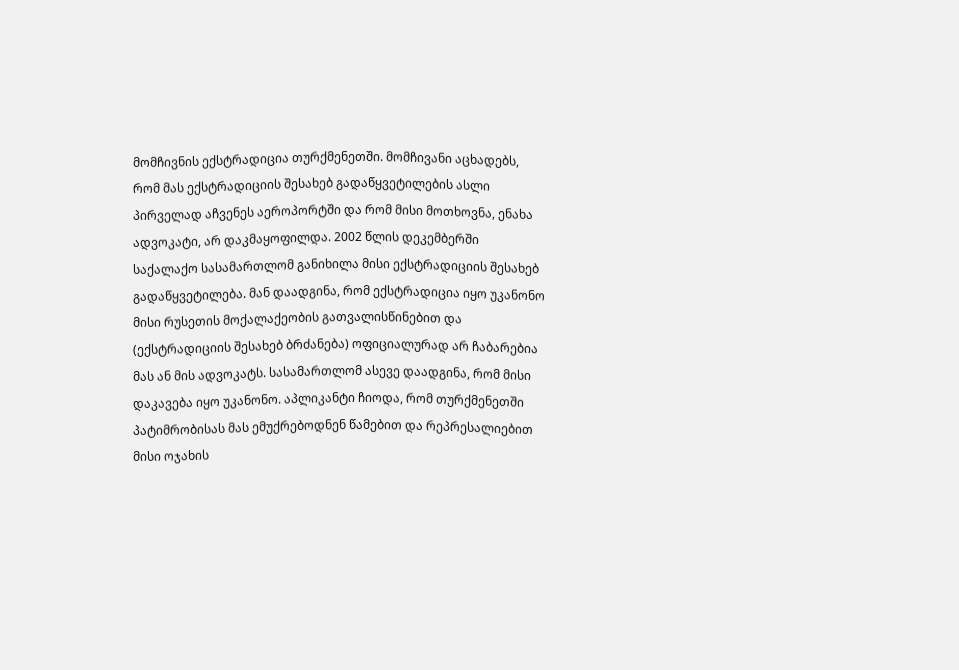მომჩივნის ექსტრადიცია თურქმენეთში. მომჩივანი აცხადებს, რომ მას ექსტრადიციის შესახებ გადაწყვეტილების ასლი პირველად აჩვენეს აეროპორტში და რომ მისი მოთხოვნა, ენახა ადვოკატი, არ დაკმაყოფილდა. 2002 წლის დეკემბერში საქალაქო სასამართლომ განიხილა მისი ექსტრადიციის შესახებ გადაწყვეტილება. მან დაადგინა, რომ ექსტრადიცია იყო უკანონო მისი რუსეთის მოქალაქეობის გათვალისწინებით და (ექსტრადიციის შესახებ ბრძანება) ოფიციალურად არ ჩაბარებია მას ან მის ადვოკატს. სასამართლომ ასევე დაადგინა, რომ მისი დაკავება იყო უკანონო. აპლიკანტი ჩიოდა, რომ თურქმენეთში პატიმრობისას მას ემუქრებოდნენ წამებით და რეპრესალიებით მისი ოჯახის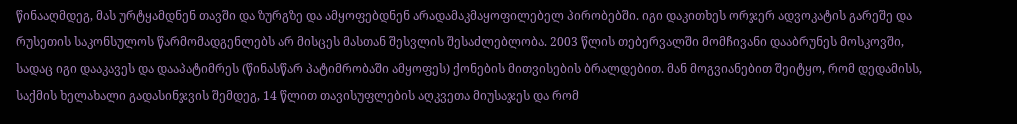წინააღმდეგ, მას ურტყამდნენ თავში და ზურგზე და ამყოფებდნენ არადამაკმაყოფილებელ პირობებში. იგი დაკითხეს ორჯერ ადვოკატის გარეშე და რუსეთის საკონსულოს წარმომადგენლებს არ მისცეს მასთან შესვლის შესაძლებლობა. 2003 წლის თებერვალში მომჩივანი დააბრუნეს მოსკოვში, სადაც იგი დააკავეს და დააპატიმრეს (წინასწარ პატიმრობაში ამყოფეს) ქონების მითვისების ბრალდებით. მან მოგვიანებით შეიტყო, რომ დედამისს, საქმის ხელახალი გადასინჯვის შემდეგ, 14 წლით თავისუფლების აღკვეთა მიუსაჯეს და რომ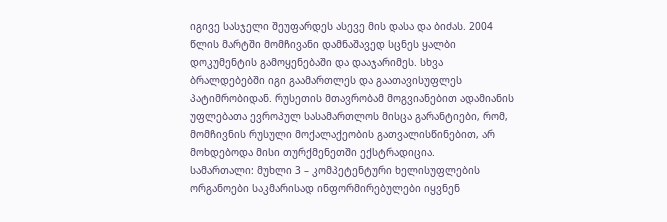იგივე სასჯელი შეუფარდეს ასევე მის დასა და ბიძას. 2004 წლის მარტში მომჩივანი დამნაშავედ სცნეს ყალბი დოკუმენტის გამოყენებაში და დააჯარიმეს. სხვა ბრალდებებში იგი გაამართლეს და გაათავისუფლეს პატიმრობიდან. რუსეთის მთავრობამ მოგვიანებით ადამიანის უფლებათა ევროპულ სასამართლოს მისცა გარანტიები, რომ, მომჩივნის რუსული მოქალაქეობის გათვალისწინებით, არ მოხდებოდა მისი თურქმენეთში ექსტრადიცია.
სამართალი: მუხლი 3 – კომპეტენტური ხელისუფლების ორგანოები საკმარისად ინფორმირებულები იყვნენ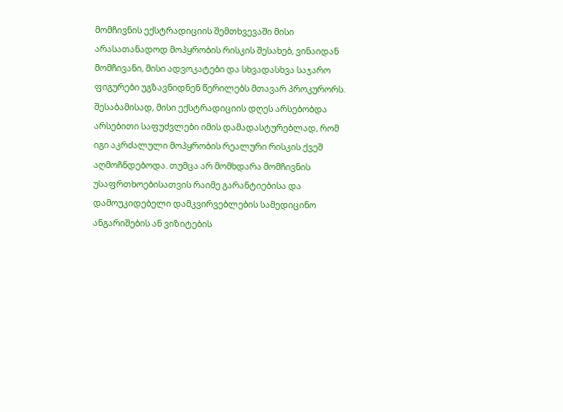მომჩივნის ექსტრადიციის შემთხვევაში მისი არასათანადოდ მოპყრობის რისკის შესახებ, ვინაიდან მომჩივანი, მისი ადვოკატები და სხვადასხვა საჯარო ფიგურები უგზავნიდნენ წერილებს მთავარ პროკურორს. შესაბამისად, მისი ექსტრადიციის დღეს არსებობდა არსებითი საფუძვლები იმის დამადასტურებლად, რომ იგი აკრძალული მოპყრობის რეალური რისკის ქვეშ აღმოჩნდებოდა. თუმცა არ მომხდარა მომჩივნის უსაფრთხოებისათვის რაიმე გარანტიებისა და დამოუკიდებელი დამკვირვებლების სამედიცინო ანგარიშების ან ვიზიტების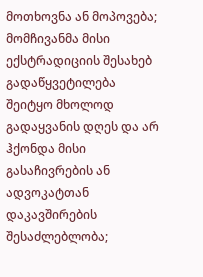მოთხოვნა ან მოპოვება; მომჩივანმა მისი ექსტრადიციის შესახებ გადაწყვეტილება შეიტყო მხოლოდ გადაყვანის დღეს და არ ჰქონდა მისი გასაჩივრების ან ადვოკატთან დაკავშირების შესაძლებლობა;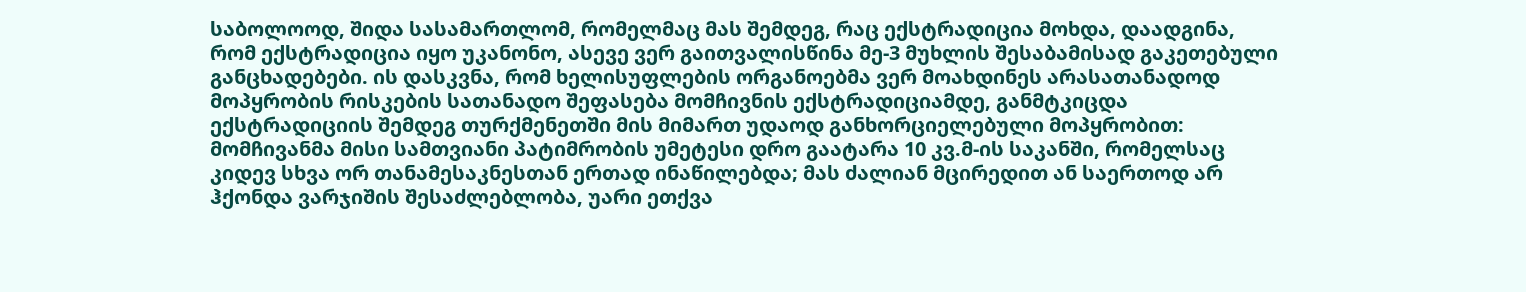საბოლოოდ, შიდა სასამართლომ, რომელმაც მას შემდეგ, რაც ექსტრადიცია მოხდა, დაადგინა, რომ ექსტრადიცია იყო უკანონო, ასევე ვერ გაითვალისწინა მე-3 მუხლის შესაბამისად გაკეთებული განცხადებები. ის დასკვნა, რომ ხელისუფლების ორგანოებმა ვერ მოახდინეს არასათანადოდ მოპყრობის რისკების სათანადო შეფასება მომჩივნის ექსტრადიციამდე, განმტკიცდა ექსტრადიციის შემდეგ თურქმენეთში მის მიმართ უდაოდ განხორციელებული მოპყრობით: მომჩივანმა მისი სამთვიანი პატიმრობის უმეტესი დრო გაატარა 10 კვ.მ-ის საკანში, რომელსაც კიდევ სხვა ორ თანამესაკნესთან ერთად ინაწილებდა; მას ძალიან მცირედით ან საერთოდ არ ჰქონდა ვარჯიშის შესაძლებლობა, უარი ეთქვა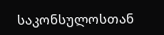საკონსულოსთან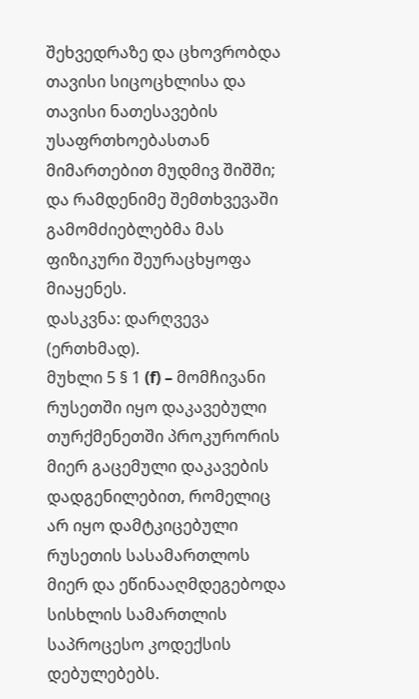შეხვედრაზე და ცხოვრობდა თავისი სიცოცხლისა და თავისი ნათესავების უსაფრთხოებასთან მიმართებით მუდმივ შიშში; და რამდენიმე შემთხვევაში გამომძიებლებმა მას ფიზიკური შეურაცხყოფა მიაყენეს.
დასკვნა: დარღვევა (ერთხმად).
მუხლი 5 § 1 (f) – მომჩივანი რუსეთში იყო დაკავებული თურქმენეთში პროკურორის მიერ გაცემული დაკავების დადგენილებით, რომელიც არ იყო დამტკიცებული რუსეთის სასამართლოს მიერ და ეწინააღმდეგებოდა სისხლის სამართლის საპროცესო კოდექსის დებულებებს.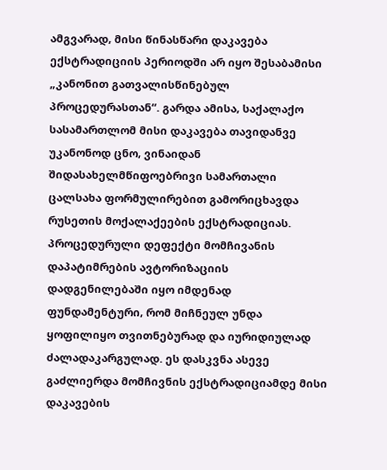ამგვარად, მისი წინასწარი დაკავება ექსტრადიციის პერიოდში არ იყო შესაბამისი „კანონით გათვალისწინებულ პროცედურასთან“. გარდა ამისა, საქალაქო სასამართლომ მისი დაკავება თავიდანვე უკანონოდ ცნო, ვინაიდან შიდასახელმწიფოებრივი სამართალი ცალსახა ფორმულირებით გამორიცხავდა რუსეთის მოქალაქეების ექსტრადიციას. პროცედურული დეფექტი მომჩივანის დაპატიმრების ავტორიზაციის დადგენილებაში იყო იმდენად ფუნდამენტური, რომ მიჩნეულ უნდა ყოფილიყო თვითნებურად და იურიდიულად ძალადაკარგულად. ეს დასკვნა ასევე გაძლიერდა მომჩივნის ექსტრადიციამდე მისი დაკავების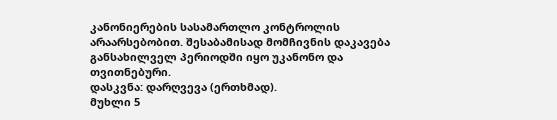კანონიერების სასამართლო კონტროლის არაარსებობით. შესაბამისად მომჩივნის დაკავება განსახილველ პერიოდში იყო უკანონო და თვითნებური.
დასკვნა: დარღვევა (ერთხმად).
მუხლი 5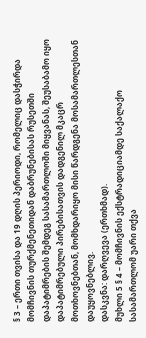§ 3 – ერთი თვისა და 19 დღის პერიოდი, რომელიც დასჭირდა მომჩივნის თურქმენეთიდან დაბრუნებისას რუსეთში დაპატიმრების შემდეგ სასამართლოში მიყვანას, შეუსაბამო იყო დაპატიმრებული პირებისათვის დადგენილ მკაცრ მოთხოვნებთან, მომხდარიყო მისი წარდგენა მოსამართლესთან დაუყოვნებლივ.
დასკვნა: დარღვევა (ერთხმად).
მუხლი 5 § 4 – მომჩივნის ექსტრადიციამდე საქალაქო სასამართლომ უარი თქვა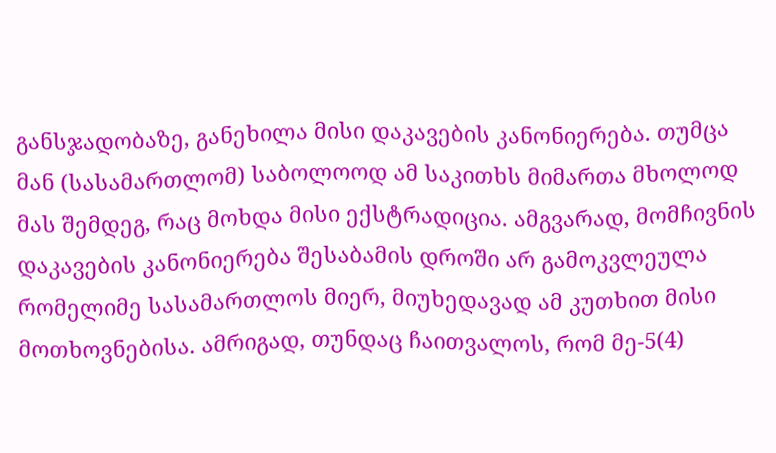განსჯადობაზე, განეხილა მისი დაკავების კანონიერება. თუმცა მან (სასამართლომ) საბოლოოდ ამ საკითხს მიმართა მხოლოდ მას შემდეგ, რაც მოხდა მისი ექსტრადიცია. ამგვარად, მომჩივნის დაკავების კანონიერება შესაბამის დროში არ გამოკვლეულა რომელიმე სასამართლოს მიერ, მიუხედავად ამ კუთხით მისი მოთხოვნებისა. ამრიგად, თუნდაც ჩაითვალოს, რომ მე-5(4)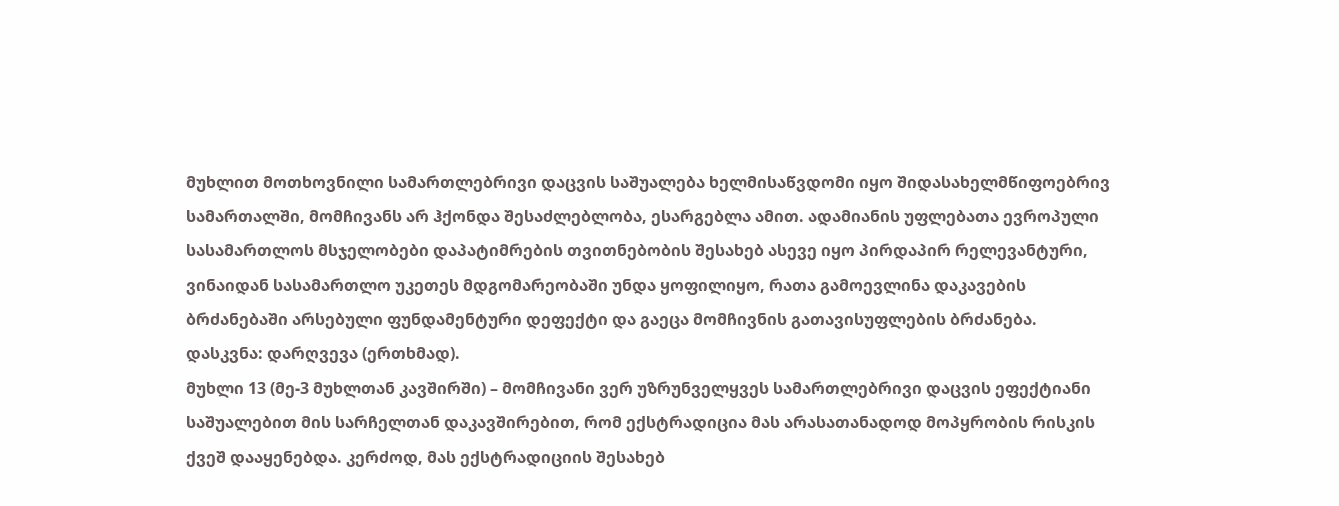მუხლით მოთხოვნილი სამართლებრივი დაცვის საშუალება ხელმისაწვდომი იყო შიდასახელმწიფოებრივ სამართალში, მომჩივანს არ ჰქონდა შესაძლებლობა, ესარგებლა ამით. ადამიანის უფლებათა ევროპული სასამართლოს მსჯელობები დაპატიმრების თვითნებობის შესახებ ასევე იყო პირდაპირ რელევანტური, ვინაიდან სასამართლო უკეთეს მდგომარეობაში უნდა ყოფილიყო, რათა გამოევლინა დაკავების ბრძანებაში არსებული ფუნდამენტური დეფექტი და გაეცა მომჩივნის გათავისუფლების ბრძანება.
დასკვნა: დარღვევა (ერთხმად).
მუხლი 13 (მე-3 მუხლთან კავშირში) – მომჩივანი ვერ უზრუნველყვეს სამართლებრივი დაცვის ეფექტიანი საშუალებით მის სარჩელთან დაკავშირებით, რომ ექსტრადიცია მას არასათანადოდ მოპყრობის რისკის ქვეშ დააყენებდა. კერძოდ, მას ექსტრადიციის შესახებ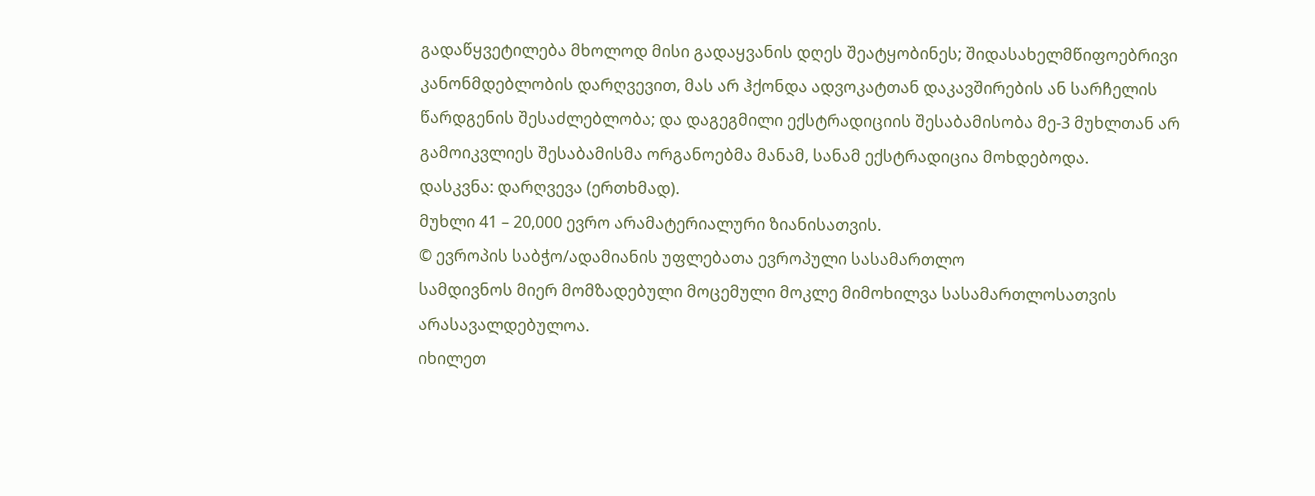გადაწყვეტილება მხოლოდ მისი გადაყვანის დღეს შეატყობინეს; შიდასახელმწიფოებრივი კანონმდებლობის დარღვევით, მას არ ჰქონდა ადვოკატთან დაკავშირების ან სარჩელის წარდგენის შესაძლებლობა; და დაგეგმილი ექსტრადიციის შესაბამისობა მე-3 მუხლთან არ გამოიკვლიეს შესაბამისმა ორგანოებმა მანამ, სანამ ექსტრადიცია მოხდებოდა.
დასკვნა: დარღვევა (ერთხმად).
მუხლი 41 – 20,000 ევრო არამატერიალური ზიანისათვის.
© ევროპის საბჭო/ადამიანის უფლებათა ევროპული სასამართლო
სამდივნოს მიერ მომზადებული მოცემული მოკლე მიმოხილვა სასამართლოსათვის არასავალდებულოა.
იხილეთ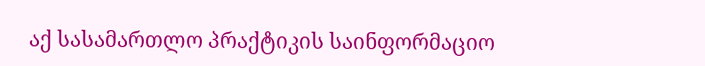აქ სასამართლო პრაქტიკის საინფორმაციო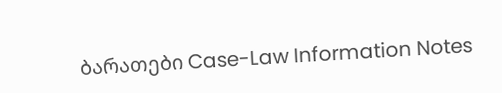ბარათები Case-Law Information Notes